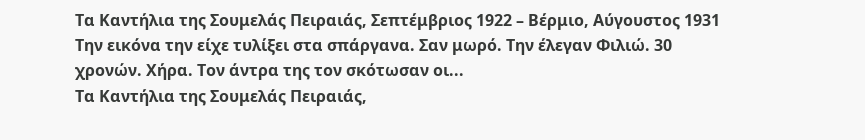Τα Καντήλια της Σουμελάς Πειραιάς, Σεπτέμβριος 1922 – Βέρμιο, Αύγουστος 1931 Την εικόνα την είχε τυλίξει στα σπάργανα. Σαν μωρό. Την έλεγαν Φιλιώ. 30 χρονών. Χήρα. Τον άντρα της τον σκότωσαν οι...
Τα Καντήλια της Σουμελάς Πειραιάς,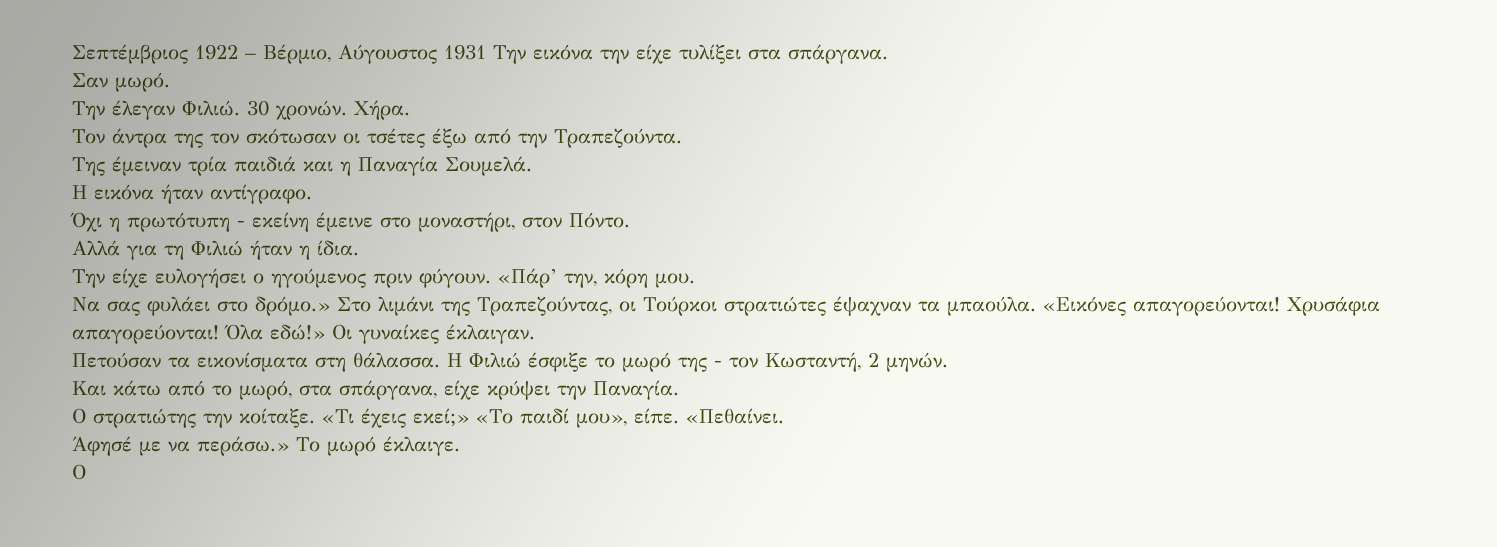Σεπτέμβριος 1922 – Βέρμιο, Αύγουστος 1931 Την εικόνα την είχε τυλίξει στα σπάργανα.
Σαν μωρό.
Την έλεγαν Φιλιώ. 30 χρονών. Χήρα.
Τον άντρα της τον σκότωσαν οι τσέτες έξω από την Τραπεζούντα.
Της έμειναν τρία παιδιά και η Παναγία Σουμελά.
Η εικόνα ήταν αντίγραφο.
Όχι η πρωτότυπη - εκείνη έμεινε στο μοναστήρι, στον Πόντο.
Αλλά για τη Φιλιώ ήταν η ίδια.
Την είχε ευλογήσει ο ηγούμενος πριν φύγουν. «Πάρ’ την, κόρη μου.
Να σας φυλάει στο δρόμο.» Στο λιμάνι της Τραπεζούντας, οι Τούρκοι στρατιώτες έψαχναν τα μπαούλα. «Εικόνες απαγορεύονται! Χρυσάφια απαγορεύονται! Όλα εδώ!» Οι γυναίκες έκλαιγαν.
Πετούσαν τα εικονίσματα στη θάλασσα. Η Φιλιώ έσφιξε το μωρό της - τον Κωσταντή, 2 μηνών.
Και κάτω από το μωρό, στα σπάργανα, είχε κρύψει την Παναγία.
Ο στρατιώτης την κοίταξε. «Τι έχεις εκεί;» «Το παιδί μου», είπε. «Πεθαίνει.
Άφησέ με να περάσω.» Το μωρό έκλαιγε.
Ο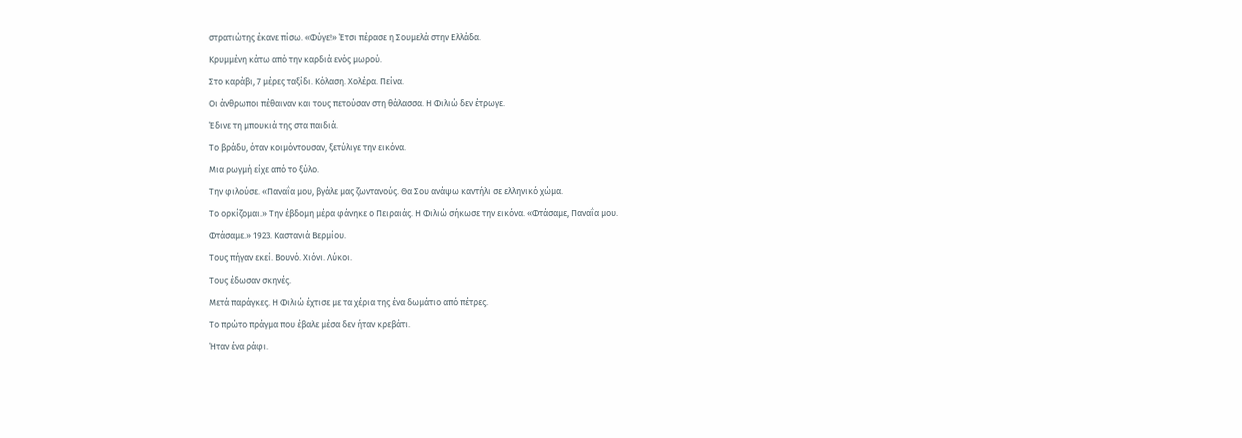στρατιώτης έκανε πίσω. «Φύγε!» Έτσι πέρασε η Σουμελά στην Ελλάδα.
Κρυμμένη κάτω από την καρδιά ενός μωρού.
Στο καράβι, 7 μέρες ταξίδι. Κόλαση. Χολέρα. Πείνα.
Οι άνθρωποι πέθαιναν και τους πετούσαν στη θάλασσα. Η Φιλιώ δεν έτρωγε.
Έδινε τη μπουκιά της στα παιδιά.
Το βράδυ, όταν κοιμόντουσαν, ξετύλιγε την εικόνα.
Μια ρωγμή είχε από το ξύλο.
Την φιλούσε. «Παναΐα μου, βγάλε μας ζωντανούς. Θα Σου ανάψω καντήλι σε ελληνικό χώμα.
Το ορκίζομαι.» Την έβδομη μέρα φάνηκε ο Πειραιάς. Η Φιλιώ σήκωσε την εικόνα. «Φτάσαμε, Παναΐα μου.
Φτάσαμε.» 1923. Καστανιά Βερμίου.
Τους πήγαν εκεί. Βουνό. Χιόνι. Λύκοι.
Τους έδωσαν σκηνές.
Μετά παράγκες. Η Φιλιώ έχτισε με τα χέρια της ένα δωμάτιο από πέτρες.
Το πρώτο πράγμα που έβαλε μέσα δεν ήταν κρεβάτι.
Ήταν ένα ράφι.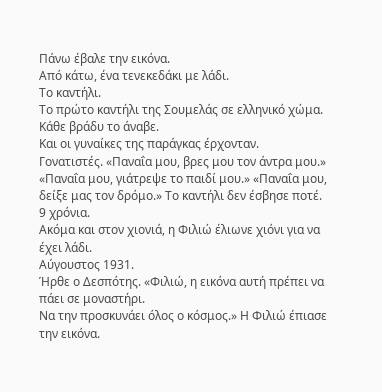Πάνω έβαλε την εικόνα.
Από κάτω, ένα τενεκεδάκι με λάδι.
Το καντήλι.
Το πρώτο καντήλι της Σουμελάς σε ελληνικό χώμα.
Κάθε βράδυ το άναβε.
Και οι γυναίκες της παράγκας έρχονταν.
Γονατιστές. «Παναΐα μου, βρες μου τον άντρα μου.» «Παναΐα μου, γιάτρεψε το παιδί μου.» «Παναΐα μου, δείξε μας τον δρόμο.» Το καντήλι δεν έσβησε ποτέ. 9 χρόνια.
Ακόμα και στον χιονιά, η Φιλιώ έλιωνε χιόνι για να έχει λάδι.
Αύγουστος 1931.
Ήρθε ο Δεσπότης. «Φιλιώ, η εικόνα αυτή πρέπει να πάει σε μοναστήρι.
Να την προσκυνάει όλος ο κόσμος.» Η Φιλιώ έπιασε την εικόνα.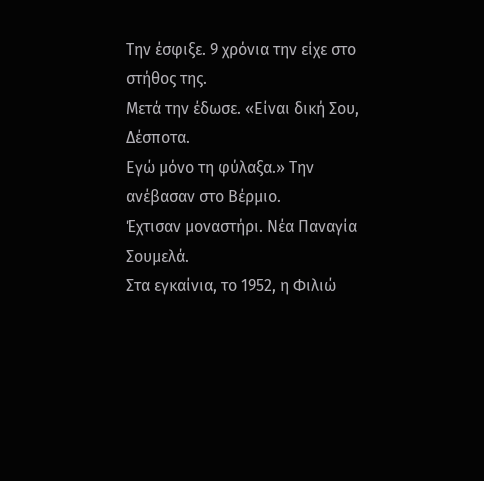Την έσφιξε. 9 χρόνια την είχε στο στήθος της.
Μετά την έδωσε. «Είναι δική Σου, Δέσποτα.
Εγώ μόνο τη φύλαξα.» Την ανέβασαν στο Βέρμιο.
Έχτισαν μοναστήρι. Νέα Παναγία Σουμελά.
Στα εγκαίνια, το 1952, η Φιλιώ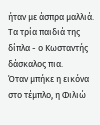ήταν με άσπρα μαλλιά.
Τα τρία παιδιά της δίπλα - ο Κωσταντής δάσκαλος πια.
Όταν μπήκε η εικόνα στο τέμπλο, η Φιλιώ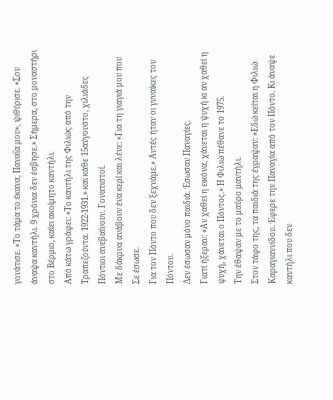γονάτισε. «Το τάμα το έκανα, Παναΐα μου», ψιθύρισε. «Σου άναψα καντήλι. 9 χρόνια δεν έσβησε.» Σήμερα, στο μοναστήρι στο Βέρμιο, καίει ακοίμητο καντήλι.
Από κάτω γράφει: «Το καντήλι της Φιλιώς από την Τραπεζούντα. 1922-1931.» και κάθε 15αύγουστο, χιλιάδες Πόντιοι ανεβαίνουν. Γονατιστοί.
Με δάκρυα ανάβουν ένα κερί και λένε: «Για τη γιαγιά μου που Σε έσωσε.
Για τον Πόντο που δεν ξεχνάμε.» Αυτές ήταν οι γυναίκες του Πόντου.
Δεν έσωσαν μόνο παιδιά. Έσωσαν Παναγίες.
Γιατί ήξεραν: «Αν χαθεί η εικόνα, χάνεται η ψυχή κι αν χαθεί η ψυχή, χάνεται ο Πόντος.» Η Φιλιώ πέθανε το 1975.
Την έθαψαν με το μαύρο μαντήλι.
Στον τάφο της, τα παιδιά της έγραψαν: «Εδώ κείται η Φιλιώ Καραγιαννίδου. Έφερε την Παναγία από τον Πόντο. Κι άναψε καντήλι που δεν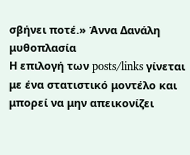σβήνει ποτέ.» Άννα Δανάλη μυθοπλασία
Η επιλογή των posts/links γίνεται με ένα στατιστικό μοντέλο και μπορεί να μην απεικονίζει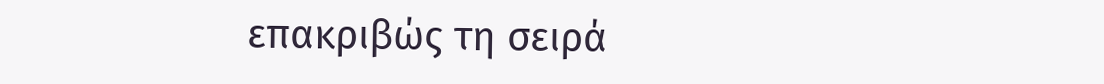επακριβώς τη σειρά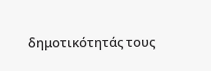δημοτικότητάς τους